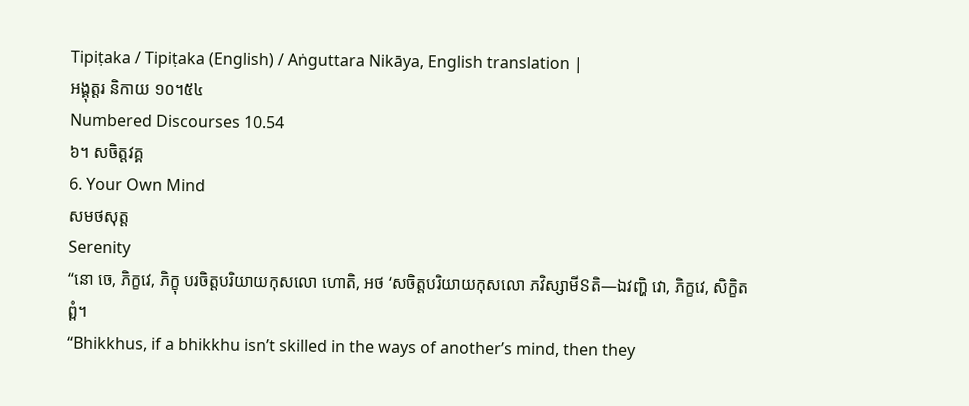Tipiṭaka / Tipiṭaka (English) / Aṅguttara Nikāya, English translation |
អង្គុត្តរ និកាយ ១០។៥៤
Numbered Discourses 10.54
៦។ សចិត្តវគ្គ
6. Your Own Mind
សមថសុត្ត
Serenity
“នោ ចេ, ភិក្ខវេ, ភិក្ខុ បរចិត្តបរិយាយកុសលោ ហោតិ, អថ ‘សចិត្តបរិយាយកុសលោ ភវិស្សាមីៜតិ—ឯវញ្ហិ វោ, ភិក្ខវេ, សិក្ខិតព្ពំ។
“Bhikkhus, if a bhikkhu isn’t skilled in the ways of another’s mind, then they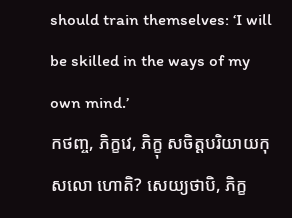should train themselves: ‘I will be skilled in the ways of my own mind.’
កថញ្ច, ភិក្ខវេ, ភិក្ខុ សចិត្តបរិយាយកុសលោ ហោតិ? សេយ្យថាបិ, ភិក្ខ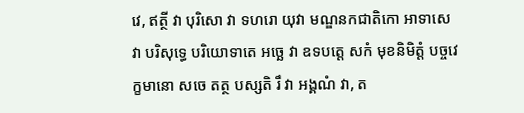វេ, ឥត្ថី វា បុរិសោ វា ទហរោ យុវា មណ្ឌនកជាតិកោ អាទាសេ វា បរិសុទ្ធេ បរិយោទាតេ អច្ឆេ វា ឧទបត្តេ សកំ មុខនិមិត្តំ បច្ចវេក្ខមានោ សចេ តត្ថ បស្សតិ រឹ វា អង្គណំ វា, ត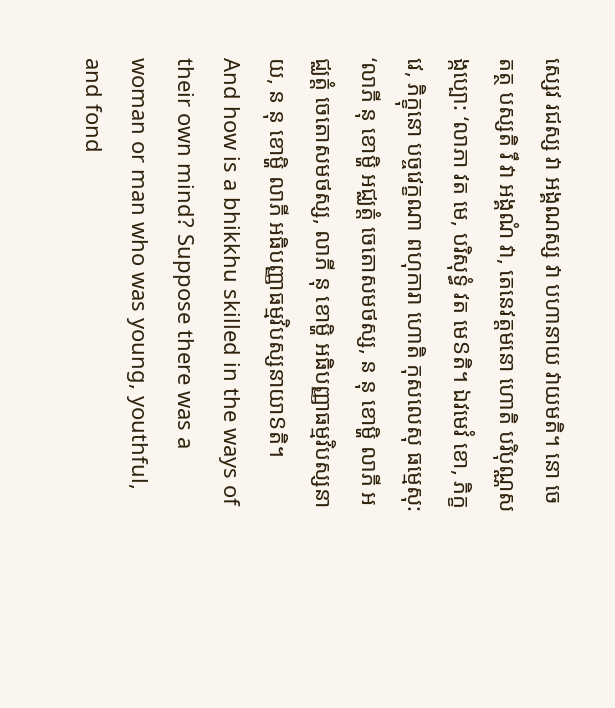ស្សេវ រជស្ស វា អង្គណស្ស វា បហានាយ វាយមតិ។ នោ ចេ តត្ថ បស្សតិ រឹ វា អង្គណំ វា, តេនេវត្តមនោ ហោតិ បរិបុណ្ណសង្កប្បោ: ‘លាភា វត មេ, បរិសុទ្ធំ វត មេៜតិ។ ឯវមេវំ ខោ, ភិក្ខវេ, ភិក្ខុនោ បច្ចវេក្ខណា ពហុការា ហោតិ កុសលេសុ ធម្មេសុ: ‘លាភី នុ ខោម្ហិ អជ្ឈត្តំ ចេតោសមថស្ស, ន នុ ខោម្ហិ លាភី អជ្ឈត្តំ ចេតោសមថស្ស, លាភី នុ ខោម្ហិ អធិបញ្ញាធម្មវិបស្សនាយ, ន នុ ខោម្ហិ លាភី អធិបញ្ញាធម្មវិបស្សនាយាៜតិ។
And how is a bhikkhu skilled in the ways of their own mind? Suppose there was a woman or man who was young, youthful, and fond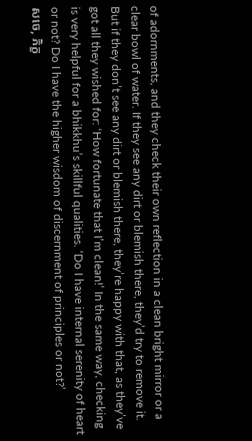of adornments, and they check their own reflection in a clean bright mirror or a clear bowl of water. If they see any dirt or blemish there, they’d try to remove it. But if they don’t see any dirt or blemish there, they’re happy with that, as they’ve got all they wished for: ‘How fortunate that I’m clean!’ In the same way, checking is very helpful for a bhikkhu’s skillful qualities. ‘Do I have internal serenity of heart or not? Do I have the higher wisdom of discernment of principles or not?’
សចេ, ភិក្ខ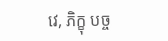វេ, ភិក្ខុ បច្ច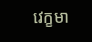វេក្ខមា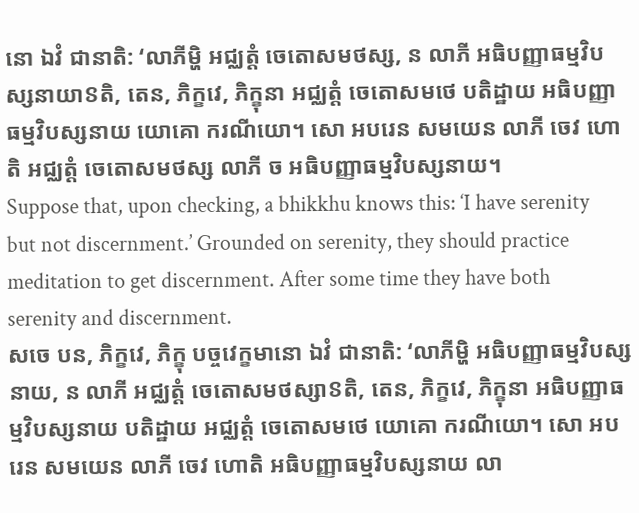នោ ឯវំ ជានាតិ: ‘លាភីម្ហិ អជ្ឈត្តំ ចេតោសមថស្ស, ន លាភី អធិបញ្ញាធម្មវិបស្សនាយាៜតិ, តេន, ភិក្ខវេ, ភិក្ខុនា អជ្ឈត្តំ ចេតោសមថេ បតិដ្ឋាយ អធិបញ្ញាធម្មវិបស្សនាយ យោគោ ករណីយោ។ សោ អបរេន សមយេន លាភី ចេវ ហោតិ អជ្ឈត្តំ ចេតោសមថស្ស លាភី ច អធិបញ្ញាធម្មវិបស្សនាយ។
Suppose that, upon checking, a bhikkhu knows this: ‘I have serenity but not discernment.’ Grounded on serenity, they should practice meditation to get discernment. After some time they have both serenity and discernment.
សចេ បន, ភិក្ខវេ, ភិក្ខុ បច្ចវេក្ខមានោ ឯវំ ជានាតិ: ‘លាភីម្ហិ អធិបញ្ញាធម្មវិបស្សនាយ, ន លាភី អជ្ឈត្តំ ចេតោសមថស្សាៜតិ, តេន, ភិក្ខវេ, ភិក្ខុនា អធិបញ្ញាធម្មវិបស្សនាយ បតិដ្ឋាយ អជ្ឈត្តំ ចេតោសមថេ យោគោ ករណីយោ។ សោ អបរេន សមយេន លាភី ចេវ ហោតិ អធិបញ្ញាធម្មវិបស្សនាយ លា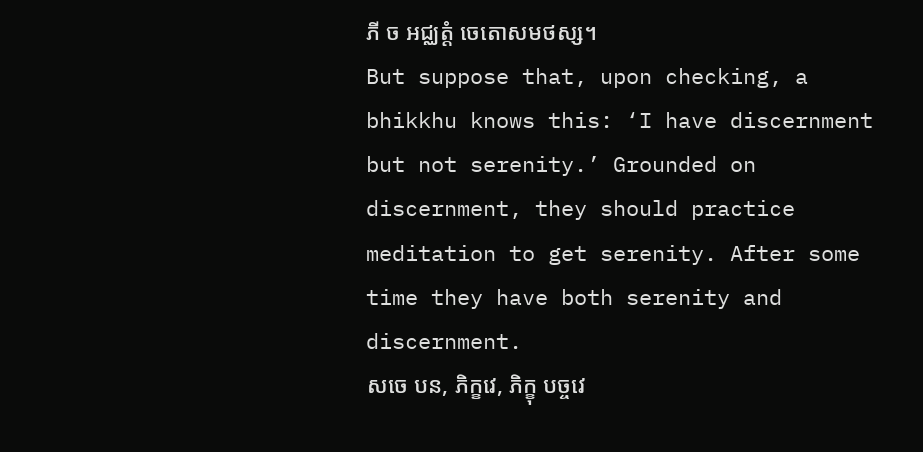ភី ច អជ្ឈត្តំ ចេតោសមថស្ស។
But suppose that, upon checking, a bhikkhu knows this: ‘I have discernment but not serenity.’ Grounded on discernment, they should practice meditation to get serenity. After some time they have both serenity and discernment.
សចេ បន, ភិក្ខវេ, ភិក្ខុ បច្ចវេ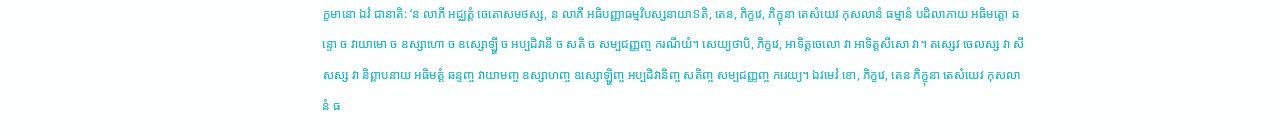ក្ខមានោ ឯវំ ជានាតិ: ‘ន លាភី អជ្ឈត្តំ ចេតោសមថស្ស, ន លាភី អធិបញ្ញាធម្មវិបស្សនាយាៜតិ, តេន, ភិក្ខវេ, ភិក្ខុនា តេសំយេវ កុសលានំ ធម្មានំ បដិលាភាយ អធិមត្តោ ឆន្ទោ ច វាយាមោ ច ឧស្សាហោ ច ឧស្សោឡ្ហី ច អប្បដិវានី ច សតិ ច សម្បជញ្ញញ្ច ករណីយំ។ សេយ្យថាបិ, ភិក្ខវេ, អាទិត្តចេលោ វា អាទិត្តសីសោ វា។ តស្សេវ ចេលស្ស វា សីសស្ស វា និព្ពាបនាយ អធិមត្តំ ឆន្ទញ្ច វាយាមញ្ច ឧស្សាហញ្ច ឧស្សោឡ្ហិញ្ច អប្បដិវានិញ្ច សតិញ្ច សម្បជញ្ញញ្ច ករេយ្យ។ ឯវមេវំ ខោ, ភិក្ខវេ, តេន ភិក្ខុនា តេសំយេវ កុសលានំ ធ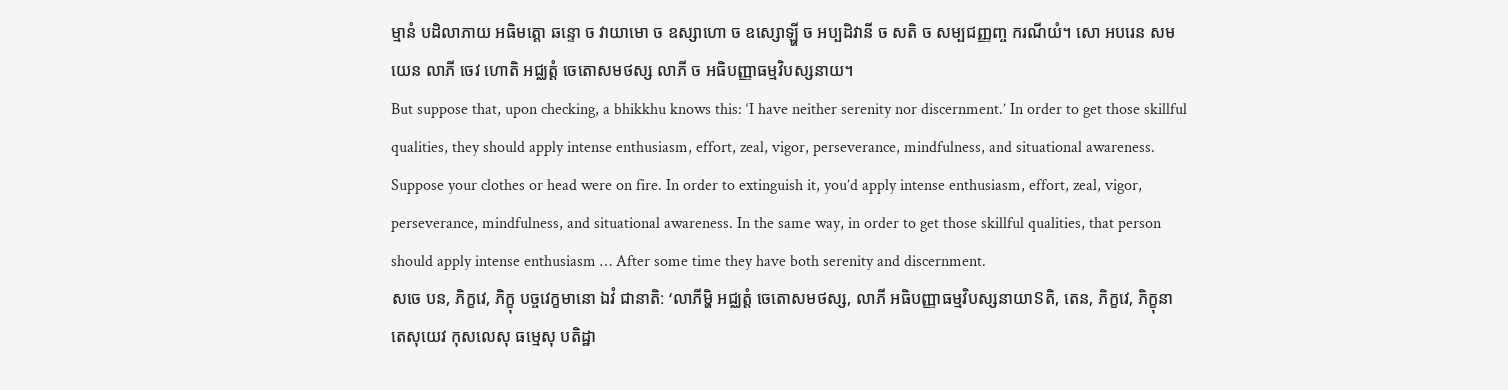ម្មានំ បដិលាភាយ អធិមត្តោ ឆន្ទោ ច វាយាមោ ច ឧស្សាហោ ច ឧស្សោឡ្ហី ច អប្បដិវានី ច សតិ ច សម្បជញ្ញញ្ច ករណីយំ។ សោ អបរេន សមយេន លាភី ចេវ ហោតិ អជ្ឈត្តំ ចេតោសមថស្ស លាភី ច អធិបញ្ញាធម្មវិបស្សនាយ។
But suppose that, upon checking, a bhikkhu knows this: ‘I have neither serenity nor discernment.’ In order to get those skillful qualities, they should apply intense enthusiasm, effort, zeal, vigor, perseverance, mindfulness, and situational awareness. Suppose your clothes or head were on fire. In order to extinguish it, you’d apply intense enthusiasm, effort, zeal, vigor, perseverance, mindfulness, and situational awareness. In the same way, in order to get those skillful qualities, that person should apply intense enthusiasm … After some time they have both serenity and discernment.
សចេ បន, ភិក្ខវេ, ភិក្ខុ បច្ចវេក្ខមានោ ឯវំ ជានាតិ: ‘លាភីម្ហិ អជ្ឈត្តំ ចេតោសមថស្ស, លាភី អធិបញ្ញាធម្មវិបស្សនាយាៜតិ, តេន, ភិក្ខវេ, ភិក្ខុនា តេសុយេវ កុសលេសុ ធម្មេសុ បតិដ្ឋា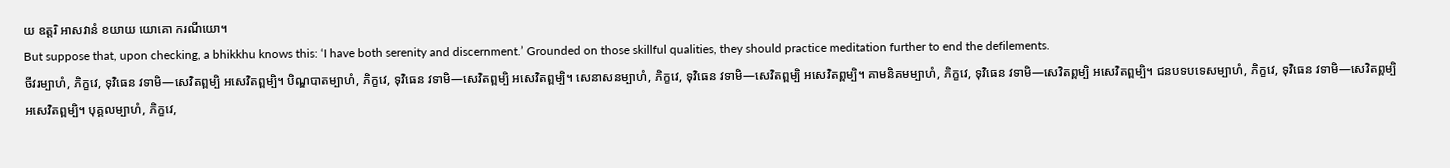យ ឧត្តរិ អាសវានំ ខយាយ យោគោ ករណីយោ។
But suppose that, upon checking, a bhikkhu knows this: ‘I have both serenity and discernment.’ Grounded on those skillful qualities, they should practice meditation further to end the defilements.
ចីវរម្បាហំ, ភិក្ខវេ, ទុវិធេន វទាមិ—សេវិតព្ពម្បិ អសេវិតព្ពម្បិ។ បិណ្ឌបាតម្បាហំ, ភិក្ខវេ, ទុវិធេន វទាមិ—សេវិតព្ពម្បិ អសេវិតព្ពម្បិ។ សេនាសនម្បាហំ, ភិក្ខវេ, ទុវិធេន វទាមិ—សេវិតព្ពម្បិ អសេវិតព្ពម្បិ។ គាមនិគមម្បាហំ, ភិក្ខវេ, ទុវិធេន វទាមិ—សេវិតព្ពម្បិ អសេវិតព្ពម្បិ។ ជនបទបទេសម្បាហំ, ភិក្ខវេ, ទុវិធេន វទាមិ—សេវិតព្ពម្បិ អសេវិតព្ពម្បិ។ បុគ្គលម្បាហំ, ភិក្ខវេ,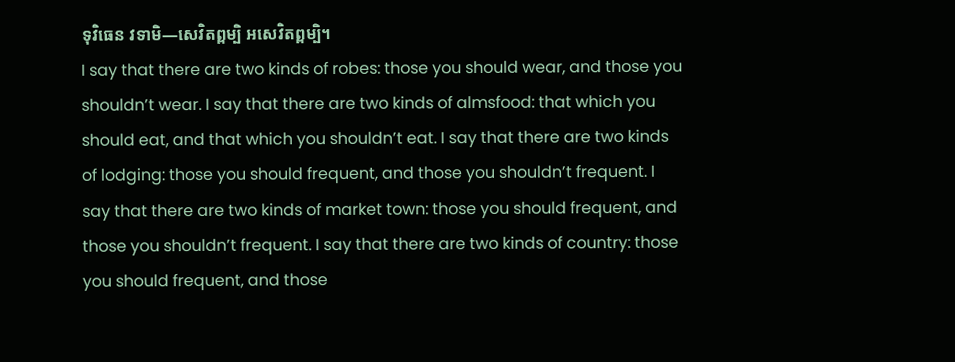ទុវិធេន វទាមិ—សេវិតព្ពម្បិ អសេវិតព្ពម្បិ។
I say that there are two kinds of robes: those you should wear, and those you shouldn’t wear. I say that there are two kinds of almsfood: that which you should eat, and that which you shouldn’t eat. I say that there are two kinds of lodging: those you should frequent, and those you shouldn’t frequent. I say that there are two kinds of market town: those you should frequent, and those you shouldn’t frequent. I say that there are two kinds of country: those you should frequent, and those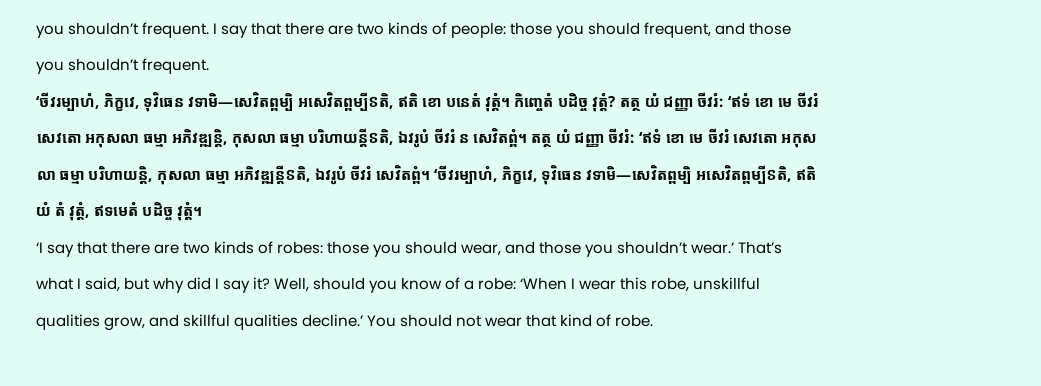you shouldn’t frequent. I say that there are two kinds of people: those you should frequent, and those you shouldn’t frequent.
‘ចីវរម្បាហំ, ភិក្ខវេ, ទុវិធេន វទាមិ—សេវិតព្ពម្បិ អសេវិតព្ពម្បីៜតិ, ឥតិ ខោ បនេតំ វុត្តំ។ កិញ្ចេតំ បដិច្ច វុត្តំ? តត្ថ យំ ជញ្ញា ចីវរំ: ‘ឥទំ ខោ មេ ចីវរំ សេវតោ អកុសលា ធម្មា អភិវឌ្ឍន្តិ, កុសលា ធម្មា បរិហាយន្តីៜតិ, ឯវរូបំ ចីវរំ ន សេវិតព្ពំ។ តត្ថ យំ ជញ្ញា ចីវរំ: ‘ឥទំ ខោ មេ ចីវរំ សេវតោ អកុសលា ធម្មា បរិហាយន្តិ, កុសលា ធម្មា អភិវឌ្ឍន្តីៜតិ, ឯវរូបំ ចីវរំ សេវិតព្ពំ។ ‘ចីវរម្បាហំ, ភិក្ខវេ, ទុវិធេន វទាមិ—សេវិតព្ពម្បិ អសេវិតព្ពម្បីៜតិ, ឥតិ យំ តំ វុត្តំ, ឥទមេតំ បដិច្ច វុត្តំ។
‘I say that there are two kinds of robes: those you should wear, and those you shouldn’t wear.’ That’s what I said, but why did I say it? Well, should you know of a robe: ‘When I wear this robe, unskillful qualities grow, and skillful qualities decline.’ You should not wear that kind of robe.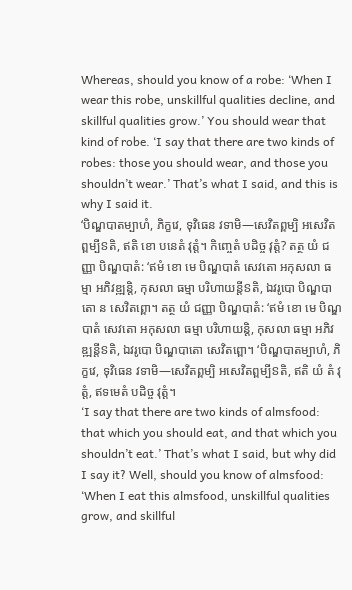Whereas, should you know of a robe: ‘When I wear this robe, unskillful qualities decline, and skillful qualities grow.’ You should wear that kind of robe. ‘I say that there are two kinds of robes: those you should wear, and those you shouldn’t wear.’ That’s what I said, and this is why I said it.
‘បិណ្ឌបាតម្បាហំ, ភិក្ខវេ, ទុវិធេន វទាមិ—សេវិតព្ពម្បិ អសេវិតព្ពម្បីៜតិ, ឥតិ ខោ បនេតំ វុត្តំ។ កិញ្ចេតំ បដិច្ច វុត្តំ? តត្ថ យំ ជញ្ញា បិណ្ឌបាតំ: ‘ឥមំ ខោ មេ បិណ្ឌបាតំ សេវតោ អកុសលា ធម្មា អភិវឌ្ឍន្តិ, កុសលា ធម្មា បរិហាយន្តីៜតិ, ឯវរូបោ បិណ្ឌបាតោ ន សេវិតព្ពោ។ តត្ថ យំ ជញ្ញា បិណ្ឌបាតំ: ‘ឥមំ ខោ មេ បិណ្ឌបាតំ សេវតោ អកុសលា ធម្មា បរិហាយន្តិ, កុសលា ធម្មា អភិវឌ្ឍន្តីៜតិ, ឯវរូបោ បិណ្ឌបាតោ សេវិតព្ពោ។ ‘បិណ្ឌបាតម្បាហំ, ភិក្ខវេ, ទុវិធេន វទាមិ—សេវិតព្ពម្បិ អសេវិតព្ពម្បីៜតិ, ឥតិ យំ តំ វុត្តំ, ឥទមេតំ បដិច្ច វុត្តំ។
‘I say that there are two kinds of almsfood: that which you should eat, and that which you shouldn’t eat.’ That’s what I said, but why did I say it? Well, should you know of almsfood: ‘When I eat this almsfood, unskillful qualities grow, and skillful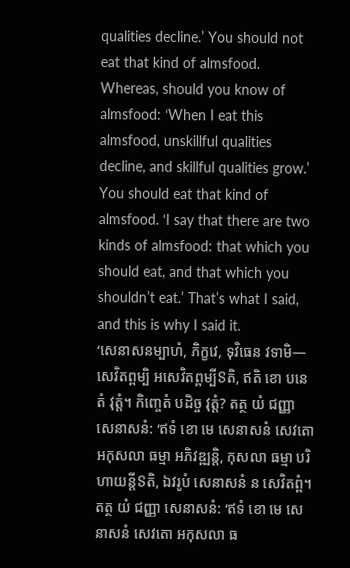qualities decline.’ You should not eat that kind of almsfood. Whereas, should you know of almsfood: ‘When I eat this almsfood, unskillful qualities decline, and skillful qualities grow.’ You should eat that kind of almsfood. ‘I say that there are two kinds of almsfood: that which you should eat, and that which you shouldn’t eat.’ That’s what I said, and this is why I said it.
‘សេនាសនម្បាហំ, ភិក្ខវេ, ទុវិធេន វទាមិ—សេវិតព្ពម្បិ អសេវិតព្ពម្បីៜតិ, ឥតិ ខោ បនេតំ វុត្តំ។ កិញ្ចេតំ បដិច្ច វុត្តំ? តត្ថ យំ ជញ្ញា សេនាសនំ: ‘ឥទំ ខោ មេ សេនាសនំ សេវតោ អកុសលា ធម្មា អភិវឌ្ឍន្តិ, កុសលា ធម្មា បរិហាយន្តីៜតិ, ឯវរូបំ សេនាសនំ ន សេវិតព្ពំ។ តត្ថ យំ ជញ្ញា សេនាសនំ: ‘ឥទំ ខោ មេ សេនាសនំ សេវតោ អកុសលា ធ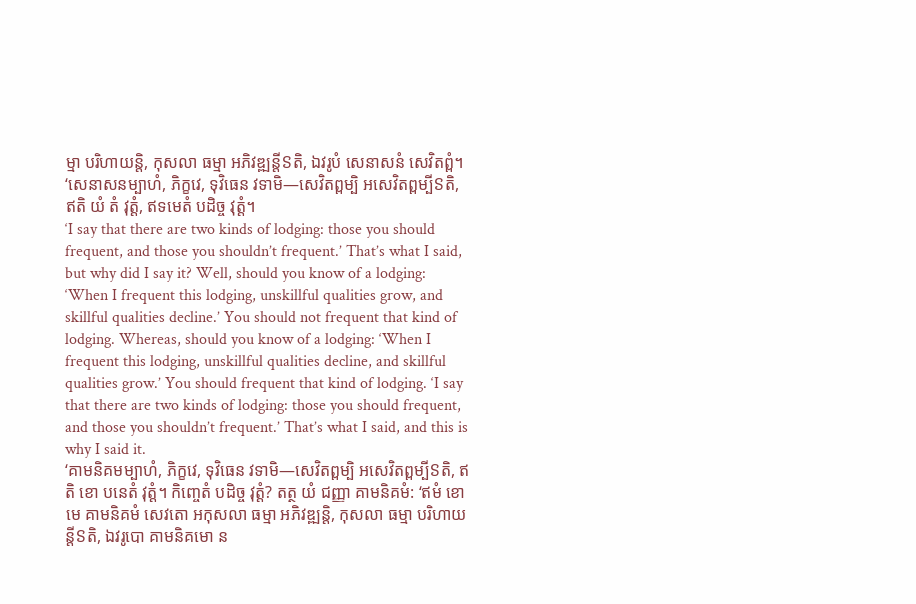ម្មា បរិហាយន្តិ, កុសលា ធម្មា អភិវឌ្ឍន្តីៜតិ, ឯវរូបំ សេនាសនំ សេវិតព្ពំ។ ‘សេនាសនម្បាហំ, ភិក្ខវេ, ទុវិធេន វទាមិ—សេវិតព្ពម្បិ អសេវិតព្ពម្បីៜតិ, ឥតិ យំ តំ វុត្តំ, ឥទមេតំ បដិច្ច វុត្តំ។
‘I say that there are two kinds of lodging: those you should frequent, and those you shouldn’t frequent.’ That’s what I said, but why did I say it? Well, should you know of a lodging: ‘When I frequent this lodging, unskillful qualities grow, and skillful qualities decline.’ You should not frequent that kind of lodging. Whereas, should you know of a lodging: ‘When I frequent this lodging, unskillful qualities decline, and skillful qualities grow.’ You should frequent that kind of lodging. ‘I say that there are two kinds of lodging: those you should frequent, and those you shouldn’t frequent.’ That’s what I said, and this is why I said it.
‘គាមនិគមម្បាហំ, ភិក្ខវេ, ទុវិធេន វទាមិ—សេវិតព្ពម្បិ អសេវិតព្ពម្បីៜតិ, ឥតិ ខោ បនេតំ វុត្តំ។ កិញ្ចេតំ បដិច្ច វុត្តំ? តត្ថ យំ ជញ្ញា គាមនិគមំ: ‘ឥមំ ខោ មេ គាមនិគមំ សេវតោ អកុសលា ធម្មា អភិវឌ្ឍន្តិ, កុសលា ធម្មា បរិហាយន្តីៜតិ, ឯវរូបោ គាមនិគមោ ន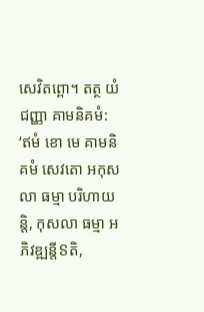សេវិតព្ពោ។ តត្ថ យំ ជញ្ញា គាមនិគមំ: ‘ឥមំ ខោ មេ គាមនិគមំ សេវតោ អកុសលា ធម្មា បរិហាយន្តិ, កុសលា ធម្មា អភិវឌ្ឍន្តីៜតិ,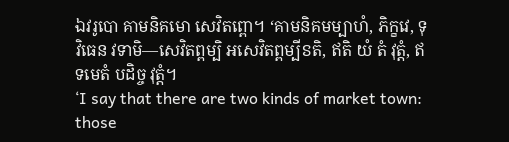ឯវរូបោ គាមនិគមោ សេវិតព្ពោ។ ‘គាមនិគមម្បាហំ, ភិក្ខវេ, ទុវិធេន វទាមិ—សេវិតព្ពម្បិ អសេវិតព្ពម្បីៜតិ, ឥតិ យំ តំ វុត្តំ, ឥទមេតំ បដិច្ច វុត្តំ។
‘I say that there are two kinds of market town: those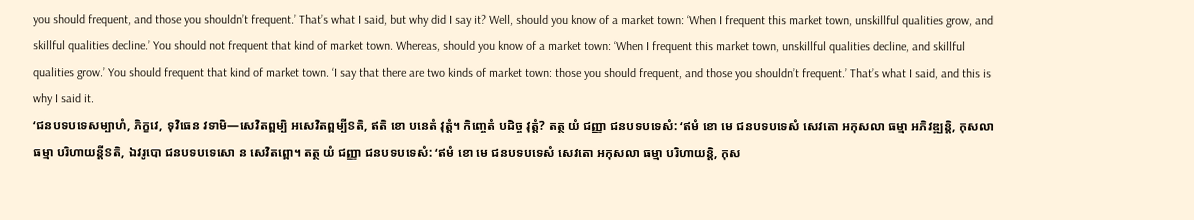you should frequent, and those you shouldn’t frequent.’ That’s what I said, but why did I say it? Well, should you know of a market town: ‘When I frequent this market town, unskillful qualities grow, and skillful qualities decline.’ You should not frequent that kind of market town. Whereas, should you know of a market town: ‘When I frequent this market town, unskillful qualities decline, and skillful qualities grow.’ You should frequent that kind of market town. ‘I say that there are two kinds of market town: those you should frequent, and those you shouldn’t frequent.’ That’s what I said, and this is why I said it.
‘ជនបទបទេសម្បាហំ, ភិក្ខវេ, ទុវិធេន វទាមិ—សេវិតព្ពម្បិ អសេវិតព្ពម្បីៜតិ, ឥតិ ខោ បនេតំ វុត្តំ។ កិញ្ចេតំ បដិច្ច វុត្តំ? តត្ថ យំ ជញ្ញា ជនបទបទេសំ: ‘ឥមំ ខោ មេ ជនបទបទេសំ សេវតោ អកុសលា ធម្មា អភិវឌ្ឍន្តិ, កុសលា ធម្មា បរិហាយន្តីៜតិ, ឯវរូបោ ជនបទបទេសោ ន សេវិតព្ពោ។ តត្ថ យំ ជញ្ញា ជនបទបទេសំ: ‘ឥមំ ខោ មេ ជនបទបទេសំ សេវតោ អកុសលា ធម្មា បរិហាយន្តិ, កុស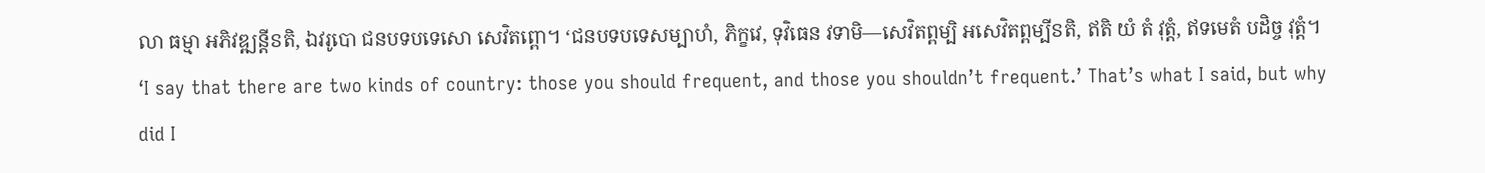លា ធម្មា អភិវឌ្ឍន្តីៜតិ, ឯវរូបោ ជនបទបទេសោ សេវិតព្ពោ។ ‘ជនបទបទេសម្បាហំ, ភិក្ខវេ, ទុវិធេន វទាមិ—សេវិតព្ពម្បិ អសេវិតព្ពម្បីៜតិ, ឥតិ យំ តំ វុត្តំ, ឥទមេតំ បដិច្ច វុត្តំ។
‘I say that there are two kinds of country: those you should frequent, and those you shouldn’t frequent.’ That’s what I said, but why did I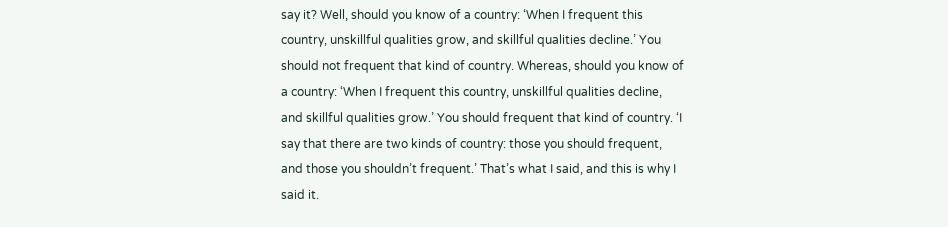say it? Well, should you know of a country: ‘When I frequent this country, unskillful qualities grow, and skillful qualities decline.’ You should not frequent that kind of country. Whereas, should you know of a country: ‘When I frequent this country, unskillful qualities decline, and skillful qualities grow.’ You should frequent that kind of country. ‘I say that there are two kinds of country: those you should frequent, and those you shouldn’t frequent.’ That’s what I said, and this is why I said it.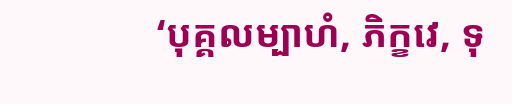‘បុគ្គលម្បាហំ, ភិក្ខវេ, ទុ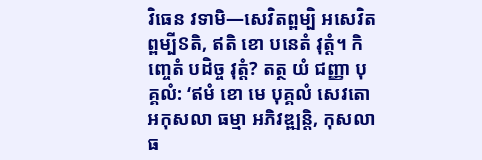វិធេន វទាមិ—សេវិតព្ពម្បិ អសេវិតព្ពម្បីៜតិ, ឥតិ ខោ បនេតំ វុត្តំ។ កិញ្ចេតំ បដិច្ច វុត្តំ? តត្ថ យំ ជញ្ញា បុគ្គលំ: ‘ឥមំ ខោ មេ បុគ្គលំ សេវតោ អកុសលា ធម្មា អភិវឌ្ឍន្តិ, កុសលា ធ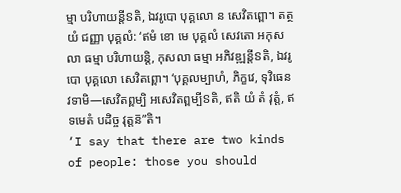ម្មា បរិហាយន្តីៜតិ, ឯវរូបោ បុគ្គលោ ន សេវិតព្ពោ។ តត្ថ យំ ជញ្ញា បុគ្គលំ: ‘ឥមំ ខោ មេ បុគ្គលំ សេវតោ អកុសលា ធម្មា បរិហាយន្តិ, កុសលា ធម្មា អភិវឌ្ឍន្តីៜតិ, ឯវរូបោ បុគ្គលោ សេវិតព្ពោ។ ‘បុគ្គលម្បាហំ, ភិក្ខវេ, ទុវិធេន វទាមិ—សេវិតព្ពម្បិ អសេវិតព្ពម្បីៜតិ, ឥតិ យំ តំ វុត្តំ, ឥទមេតំ បដិច្ច វុត្តន៑”តិ។
‘I say that there are two kinds of people: those you should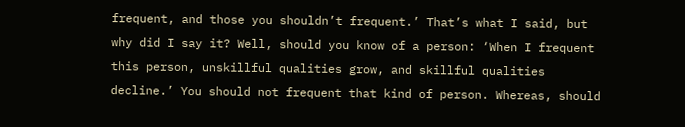frequent, and those you shouldn’t frequent.’ That’s what I said, but why did I say it? Well, should you know of a person: ‘When I frequent this person, unskillful qualities grow, and skillful qualities decline.’ You should not frequent that kind of person. Whereas, should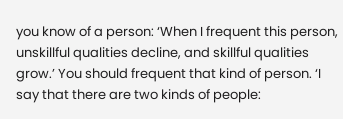you know of a person: ‘When I frequent this person, unskillful qualities decline, and skillful qualities grow.’ You should frequent that kind of person. ‘I say that there are two kinds of people: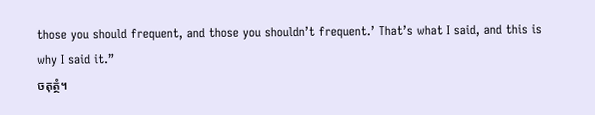those you should frequent, and those you shouldn’t frequent.’ That’s what I said, and this is why I said it.”
ចតុត្ថំ។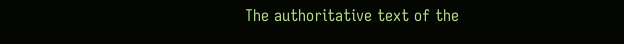The authoritative text of the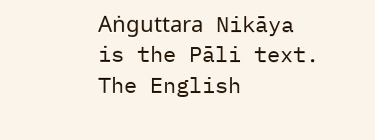Aṅguttara Nikāya is the Pāli text. The English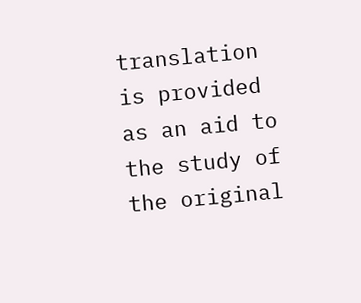translation is provided as an aid to the study of the original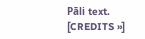Pāli text. [CREDITS »]